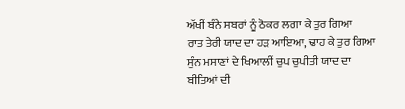ਅੱਖੀਂ ਬੰਨੇ ਸਬਰਾਂ ਨੂੰ ਠੋਕਰ ਲਗਾ ਕੇ ਤੁਰ ਗਿਆ
ਰਾਤ ਤੇਰੀ ਯਾਦ ਦਾ ਹੜ ਆਇਆ, ਢਾਹ ਕੇ ਤੁਰ ਗਿਆ
ਸੁੰਨ ਮਸਾਣਾਂ ਦੇ ਖਿਆਲੀਂ ਚੁਪ ਚੁਪੀਤੀ ਯਾਦ ਦਾ
ਬੀਤਿਆਂ ਦੀ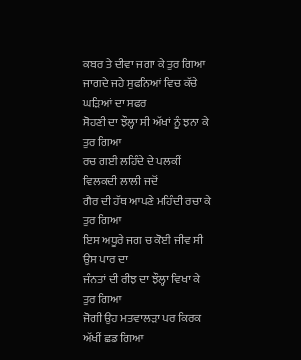ਕਬਰ ਤੇ ਦੀਵਾ ਜਗਾ ਕੇ ਤੁਰ ਗਿਆ
ਜਾਗਦੇ ਜਹੇ ਸੁਫਨਿਆਂ ਵਿਚ ਕੱਚੇ ਘੜਿਆਂ ਦਾ ਸਫਰ
ਸੋਹਣੀ ਦਾ ਝੌਲ੍ਹਾ ਸੀ ਅੱਖਾਂ ਨੂੰ ਝਨਾ ਕੇ ਤੁਰ ਗਿਆ
ਰਚ ਗਈ ਲਹਿੰਦੇ ਦੇ ਪਲਕੀਂ ਵਿਲਕਦੀ ਲਾਲੀ ਜਦੋਂ
ਗੈਰ ਦੀ ਹੱਥ ਆਪਣੇ ਮਹਿੰਦੀ ਰਚਾ ਕੇ ਤੁਰ ਗਿਆ
ਇਸ ਅਧੂਰੇ ਜਗ ਚ ਕੋਈ ਜੀਵ ਸੀ ਉਸ ਪਾਰ ਦਾ
ਜੰਨਤਾਂ ਦੀ ਰੀਝ ਦਾ ਝੌਲ੍ਹਾ ਵਿਖਾ ਕੇ ਤੁਰ ਗਿਆ
ਜੋਗੀ ਉਹ ਮਤਵਾਲੜਾ ਪਰ ਕਿਰਕ ਅੱਖੀਂ ਛਡ ਗਿਆ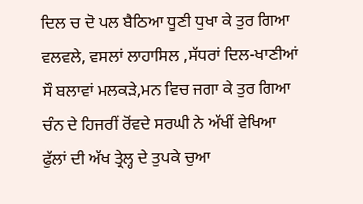ਦਿਲ ਚ ਦੋ ਪਲ ਬੈਠਿਆ ਧੂਣੀ ਧੁਖਾ ਕੇ ਤੁਰ ਗਿਆ
ਵਲਵਲੇ, ਵਸਲਾਂ ਲਾਹਾਸਿਲ ,ਸੱਧਰਾਂ ਦਿਲ-ਖਾਣੀਆਂ
ਸੌ ਬਲਾਵਾਂ ਮਲਕੜੇ,ਮਨ ਵਿਚ ਜਗਾ ਕੇ ਤੁਰ ਗਿਆ
ਚੰਨ ਦੇ ਹਿਜਰੀਂ ਰੋਂਵਦੇ ਸਰਘੀ ਨੇ ਅੱਖੀਂ ਵੇਖਿਆ
ਫੁੱਲਾਂ ਦੀ ਅੱਖ ਤ੍ਰੇਲ੍ਹ ਦੇ ਤੁਪਕੇ ਚੁਆ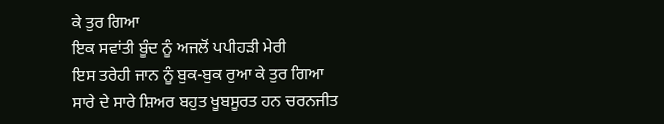ਕੇ ਤੁਰ ਗਿਆ
ਇਕ ਸਵਾਂਤੀ ਬੂੰਦ ਨੂੰ ਅਜਲੋਂ ਪਪੀਹੜੀ ਮੇਰੀ
ਇਸ ਤਰੇਹੀ ਜਾਨ ਨੂੰ ਬੁਕ-ਬੁਕ ਰੁਆ ਕੇ ਤੁਰ ਗਿਆ
ਸਾਰੇ ਦੇ ਸਾਰੇ ਸ਼ਿਅਰ ਬਹੁਤ ਖੂਬਸੂਰਤ ਹਨ ਚਰਨਜੀਤ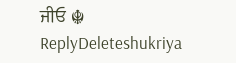ਜੀਓ ☬
ReplyDeleteshukriya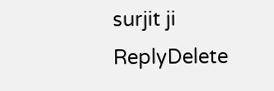surjit ji
ReplyDelete